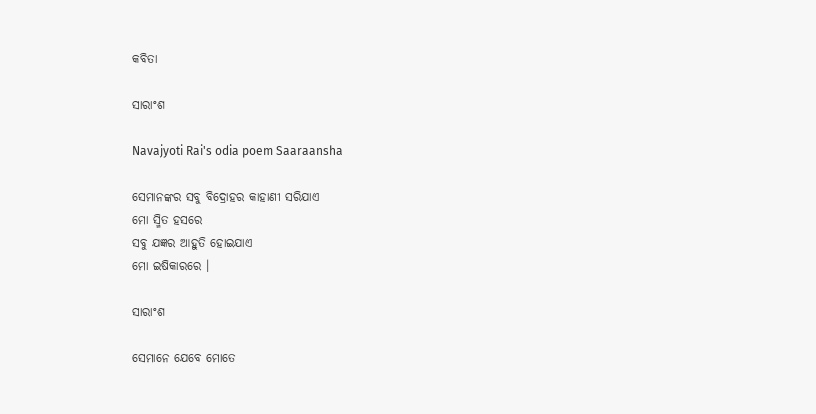କବିତା

ସାରାଂଶ

Navajyoti Rai's odia poem Saaraansha

ସେମାନଙ୍କର ସବୁ ବିଦ୍ରୋହର କାହାଣୀ ସରିଯାଏ
ମୋ ସ୍ମିତ ହସରେ
ସବୁ ଯଜ୍ଞର ଆହୁତି ହୋଇଯାଏ
ମୋ ଇଷିକାରରେ ।

ସାରାଂଶ

ସେମାନେ ଯେବେ ମୋତେ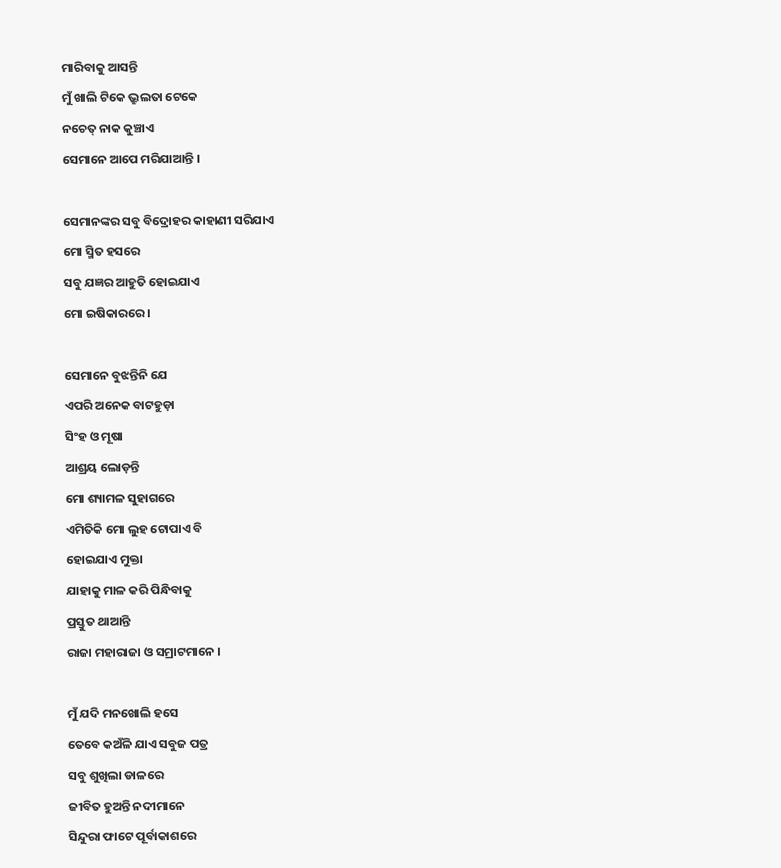ମାରିବାକୁ ଆସନ୍ତି
ମୁଁ ଖାଲି ଟିକେ ଭ୍ରୁଲତା ଟେକେ
ନଚେତ୍ ନାକ କୁଞ୍ଚାଏ
ସେମାନେ ଆପେ ମରିଯାଆନ୍ତି ।

ସେମାନଙ୍କର ସବୁ ବିଦ୍ରୋହର କାହାଣୀ ସରିଯାଏ
ମୋ ସ୍ମିତ ହସରେ
ସବୁ ଯଜ୍ଞର ଆହୁତି ହୋଇଯାଏ
ମୋ ଇଷିକାରରେ ।

ସେମାନେ ବୁଝନ୍ତିନି ଯେ
ଏପରି ଅନେକ ବାଟହୁଡ଼ା
ସିଂହ ଓ ମୂଷା
ଆଶ୍ରୟ ଲୋଡ଼ନ୍ତି
ମୋ ଶ୍ୟାମଳ ସୁହାଗରେ
ଏମିତିକି ମୋ ଲୁହ ଟୋପାଏ ବି
ହୋଇଯାଏ ମୁକ୍ତା
ଯାହାକୁ ମାଳ କରି ପିନ୍ଧିବାକୁ
ପ୍ରସ୍ତୁତ ଥାଆନ୍ତି
ରାଜା ମହାରାଜା ଓ ସମ୍ରାଟମାନେ ।

ମୁଁ ଯଦି ମନଖୋଲି ହସେ
ତେବେ କଅଁଳି ଯାଏ ସବୁଜ ପତ୍ର
ସବୁ ଶୁଖିଲା ଡାଳରେ
ଜୀବିତ ହୁଅନ୍ତି ନଦୀମାନେ
ସିନ୍ଦୁରା ଫାଟେ ପୂର୍ବାକାଶରେ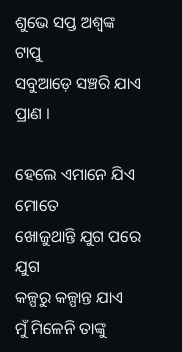ଶୁଭେ ସପ୍ତ ଅଶ୍ୱଙ୍କ ଟାପୁ
ସବୁଆଡ଼େ ସଞ୍ଚରି ଯାଏ ପ୍ରାଣ ।

ହେଲେ ଏମାନେ ଯିଏ ମୋତେ
ଖୋଜୁଥାନ୍ତି ଯୁଗ ପରେ ଯୁଗ
କଳ୍ପରୁ କଳ୍ପାନ୍ତ ଯାଏ
ମୁଁ ମିଳେନି ତାଙ୍କୁ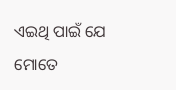ଏଇଥି ପାଇଁ ଯେ
ମୋତେ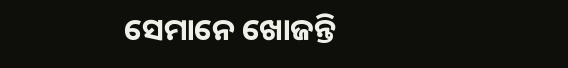ସେମାନେ ଖୋଜନ୍ତି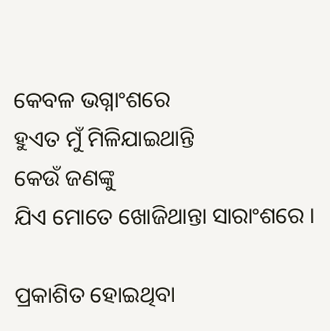କେବଳ ଭଗ୍ନାଂଶରେ
ହୁଏତ ମୁଁ ମିଳିଯାଇଥାନ୍ତି
କେଉଁ ଜଣଙ୍କୁ
ଯିଏ ମୋତେ ଖୋଜିଥାନ୍ତା ସାରାଂଶରେ ।

ପ୍ରକାଶିତ ହୋଇଥିବା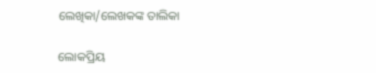ଲେଖିକା/ଲେଖକଙ୍କ ତାଲିକା

ଲୋକପ୍ରିୟ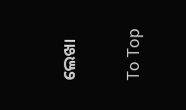ଲେଖା

To Top